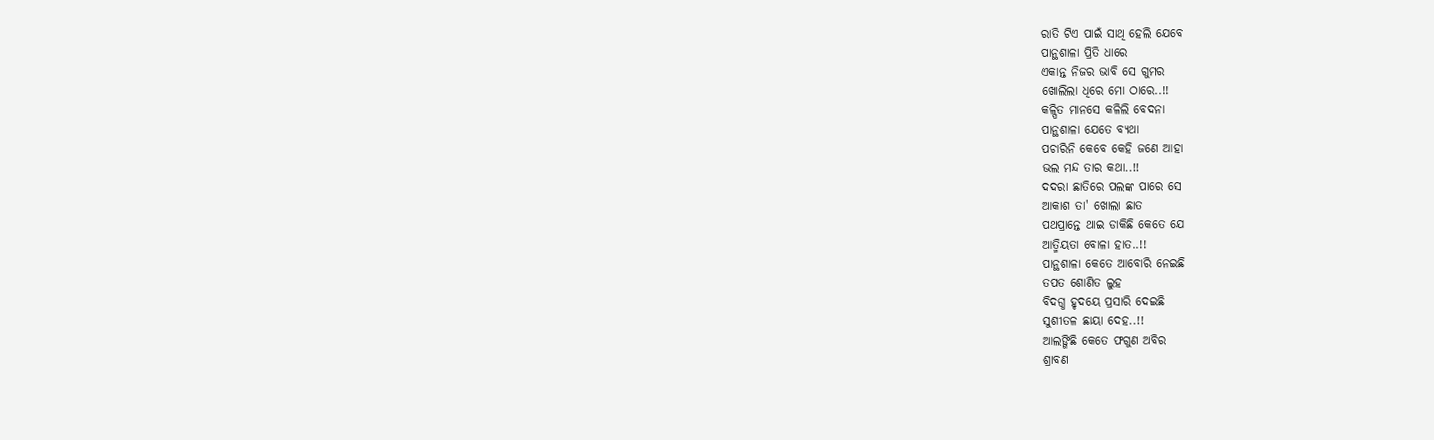ରାତି ଟିଏ ପାଇଁ ସାଥି ହେଲି ଯେବେ
ପାନ୍ଥଶାଳା ପ୍ରିତି ଧାରେ
ଏକାନ୍ତ ନିଜର ଭାବି ସେ ଗୁମର
ଖୋଲିଲା ଧିରେ ମୋ ଠାରେ..!!
କଳ୍ପିତ ମାନସେ କଳିଲି ବେଦନା
ପାନ୍ଥଶାଳା ଯେତେ ବ୍ୟଥା
ପଚାରିନି କେବେ କେହି ଜଣେ ଆହା
ଭଲ ମନ୍ଦ ତାର କଥା..!!
ଦଦରା ଛାତିରେ ପଲଙ୍କ ପାରେ ସେ
ଆକାଶ ତା' ଖୋଲା ଛାତ
ପଥପ୍ରାନ୍ତେ ଥାଇ ଡାକିଛି କେତେ ଯେ
ଆତ୍ମିୟତା ବୋଳା ହାତ..!!
ପାନ୍ଥଶାଳା କେତେ ଆବୋରି ନେଇଛି
ତପତ ଶୋଣିତ ଲୁହ
ବିଦଗ୍ଧ ହୃଦୟେ ପ୍ରସାରି ଦେଇଛି
ସୁଶୀତଳ ଛାୟା ଦେହ..!!
ଆଲଙ୍ଗିଛି କେତେ ଫଗୁଣ ଅବିର
ଶ୍ରାବଣ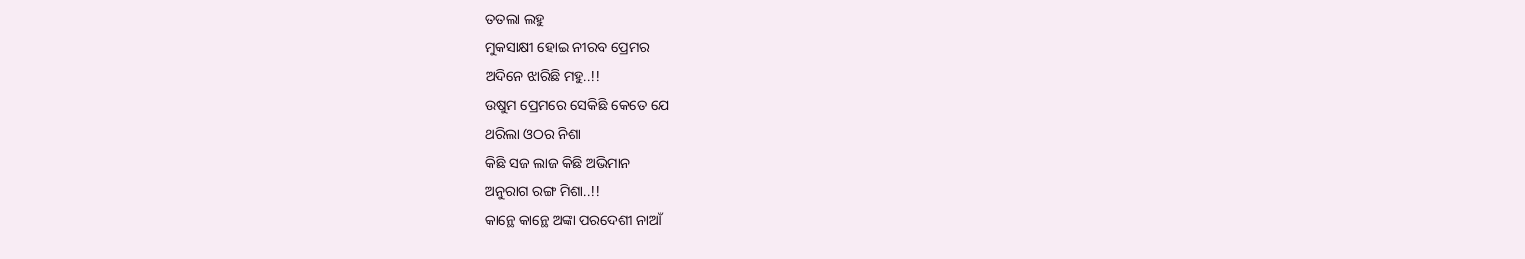ତତଲା ଲହୁ
ମୁକସାକ୍ଷୀ ହୋଇ ନୀରବ ପ୍ରେମର
ଅଦିନେ ଝାରିଛି ମହୁ..!!
ଉଷୁମ ପ୍ରେମରେ ସେକିଛି କେତେ ଯେ
ଥରିଲା ଓଠର ନିଶା
କିଛି ସଜ ଲାଜ କିଛି ଅଭିମାନ
ଅନୁରାଗ ରଙ୍ଗ ମିଶା..!!
କାନ୍ଥେ କାନ୍ଥେ ଅଙ୍କା ପରଦେଶୀ ନାଆଁ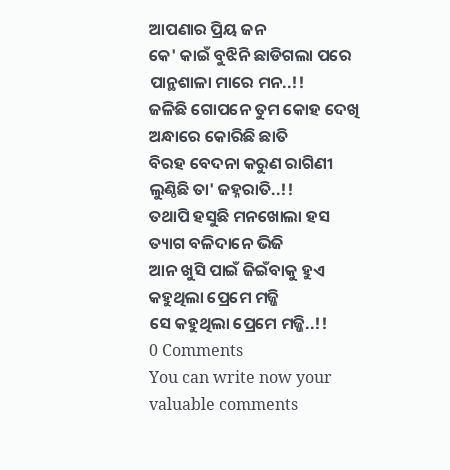ଆପଣାର ପ୍ରିୟ ଜନ
କେ' କାଇଁ ବୁଝିନି ଛାଡିଗଲା ପରେ
ପାନ୍ଥଶାଳା ମାରେ ମନ..!!
ଜଳିଛି ଗୋପନେ ତୁମ କୋହ ଦେଖି
ଅନ୍ଧାରେ କୋରିଛି ଛାତି
ବିରହ ବେଦନା କରୁଣ ରାଗିଣୀ
ଲୁଣ୍ଠିଛି ତା' ଜହ୍ନରାତି..!!
ତଥାପି ହସୁଛି ମନଖୋଲା ହସ
ତ୍ୟାଗ ବଳିଦାନେ ଭିଜି
ଆନ ଖୁସି ପାଇଁ ଜିଇଁବାକୁ ହୁଏ
କହୁଥିଲା ପ୍ରେମେ ମଜ୍ଜି
ସେ କହୁଥିଲା ପ୍ରେମେ ମଜ୍ଜି..!!
0 Comments
You can write now your valuable comments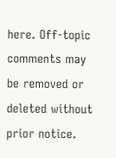here. Off-topic comments may be removed or deleted without prior notice.